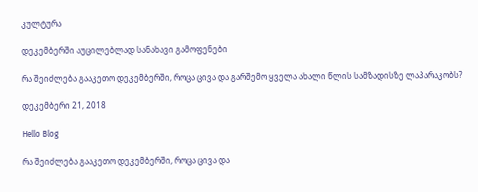კულტურა

დეკემბერში აუცილებლად სანახავი გამოფენები

რა შეიძლება გააკეთო დეკემბერში, როცა ცივა და გარშემო ყველა ახალი წლის სამზადისზე ლაპარაკობს?

დეკემბერი 21, 2018

Hello Blog

რა შეიძლება გააკეთო დეკემბერში, როცა ცივა და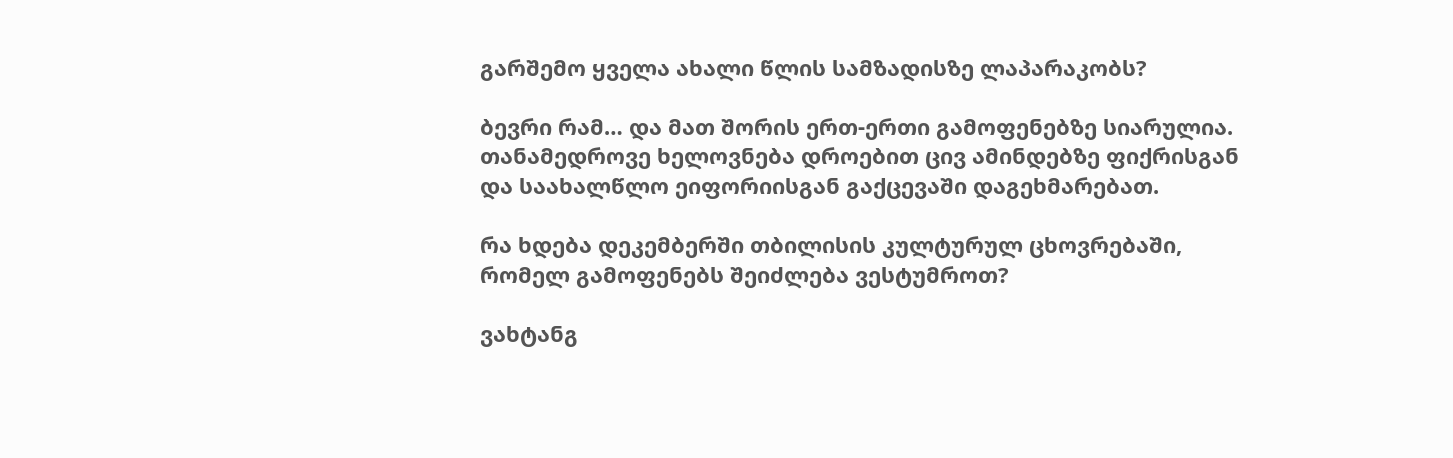გარშემო ყველა ახალი წლის სამზადისზე ლაპარაკობს?

ბევრი რამ… და მათ შორის ერთ-ერთი გამოფენებზე სიარულია. თანამედროვე ხელოვნება დროებით ცივ ამინდებზე ფიქრისგან და საახალწლო ეიფორიისგან გაქცევაში დაგეხმარებათ.

რა ხდება დეკემბერში თბილისის კულტურულ ცხოვრებაში, რომელ გამოფენებს შეიძლება ვესტუმროთ?

ვახტანგ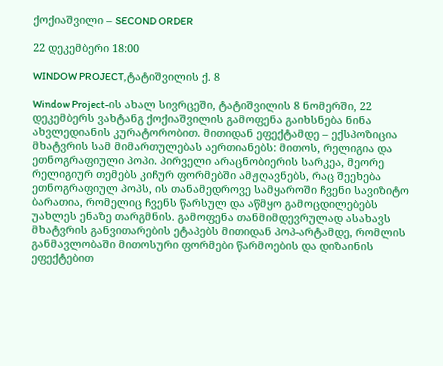ქოქიაშვილი – SECOND ORDER

22 დეკემბერი 18:00

WINDOW PROJECT,ტატიშვილის ქ. 8

Window Project-ის ახალ სივრცეში, ტატიშვილის 8 ნომერში, 22 დეკემბერს ვახტანგ ქოქიაშვილის გამოფენა გაიხსნება ნინა ახვლედიანის კურატორობით. მითიდან ეფექტამდე – ექსპოზიცია მხატვრის სამ მიმართულებას აერთიანებს: მითოს, რელიგია და ეთნოგრაფიული პოპი. პირველი არაცნობიერის სარკეა, მეორე რელიგიურ თემებს კიჩურ ფორმებში ამჟღავნებს, რაც შეეხება ეთნოგრაფიულ პოპს, ის თანამედროვე სამყაროში ჩვენი სავიზიტო ბარათია, რომელიც ჩვენს წარსულ და აწმყო გამოცდილებებს უახლეს ენაზე თარგმნის. გამოფენა თანმიმდევრულად ასახავს მხატვრის განვითარების ეტაპებს მითიდან პოპ-არტამდე, რომლის განმავლობაში მითოსური ფორმები წარმოების და დიზაინის ეფექტებით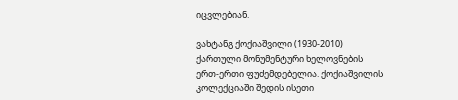იცვლებიან.

ვახტანგ ქოქიაშვილი (1930-2010) ქართული მონუმენტური ხელოვნების ერთ-ერთი ფუძემდებელია. ქოქიაშვილის კოლექციაში შედის ისეთი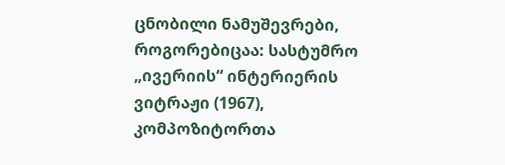ცნობილი ნამუშევრები, როგორებიცაა: სასტუმრო „ივერიის“ ინტერიერის ვიტრაჟი (1967), კომპოზიტორთა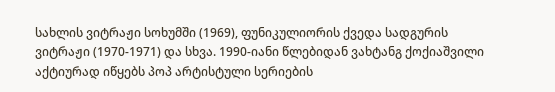სახლის ვიტრაჟი სოხუმში (1969), ფუნიკულიორის ქვედა სადგურის ვიტრაჟი (1970-1971) და სხვა. 1990-იანი წლებიდან ვახტანგ ქოქიაშვილი აქტიურად იწყებს პოპ არტისტული სერიების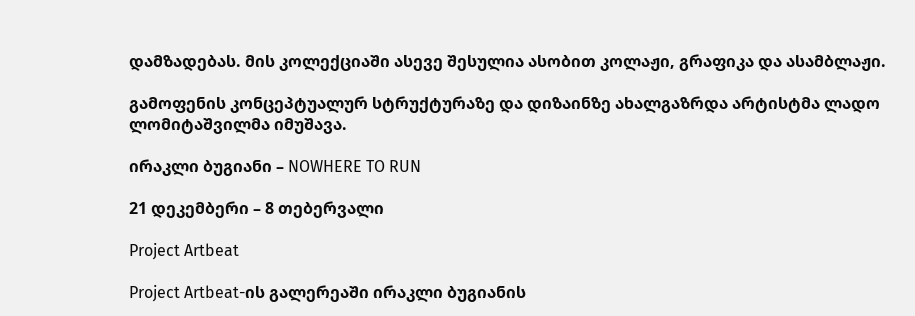დამზადებას. მის კოლექციაში ასევე შესულია ასობით კოლაჟი, გრაფიკა და ასამბლაჟი.

გამოფენის კონცეპტუალურ სტრუქტურაზე და დიზაინზე ახალგაზრდა არტისტმა ლადო ლომიტაშვილმა იმუშავა.

ირაკლი ბუგიანი – NOWHERE TO RUN

21 დეკემბერი – 8 თებერვალი

Project Artbeat

Project Artbeat-ის გალერეაში ირაკლი ბუგიანის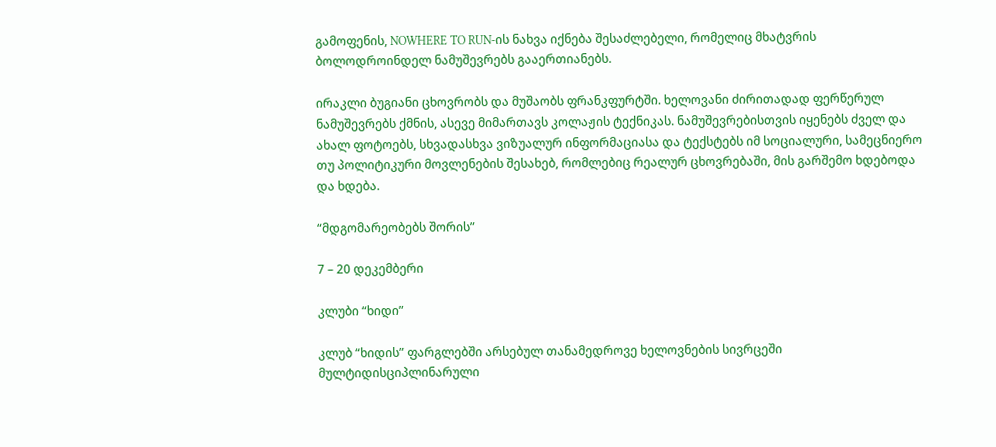გამოფენის, NOWHERE TO RUN-ის ნახვა იქნება შესაძლებელი, რომელიც მხატვრის ბოლოდროინდელ ნამუშევრებს გააერთიანებს.

ირაკლი ბუგიანი ცხოვრობს და მუშაობს ფრანკფურტში. ხელოვანი ძირითადად ფერწერულ ნამუშევრებს ქმნის, ასევე მიმართავს კოლაჟის ტექნიკას. ნამუშევრებისთვის იყენებს ძველ და ახალ ფოტოებს, სხვადასხვა ვიზუალურ ინფორმაციასა და ტექსტებს იმ სოციალური, სამეცნიერო თუ პოლიტიკური მოვლენების შესახებ, რომლებიც რეალურ ცხოვრებაში, მის გარშემო ხდებოდა და ხდება.

“მდგომარეობებს შორის”

7 – 20 დეკემბერი

კლუბი “ხიდი”

კლუბ “ხიდის” ფარგლებში არსებულ თანამედროვე ხელოვნების სივრცეში მულტიდისციპლინარული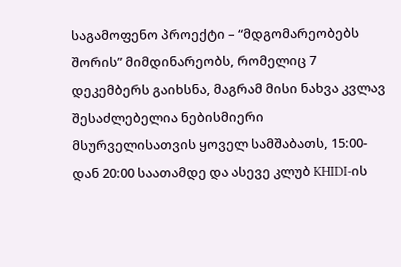საგამოფენო პროექტი – “მდგომარეობებს შორის” მიმდინარეობს, რომელიც 7 დეკემბერს გაიხსნა, მაგრამ მისი ნახვა კვლავ შესაძლებელია ნებისმიერი მსურველისათვის ყოველ სამშაბათს, 15:00-დან 20:00 საათამდე და ასევე კლუბ KHIDI-ის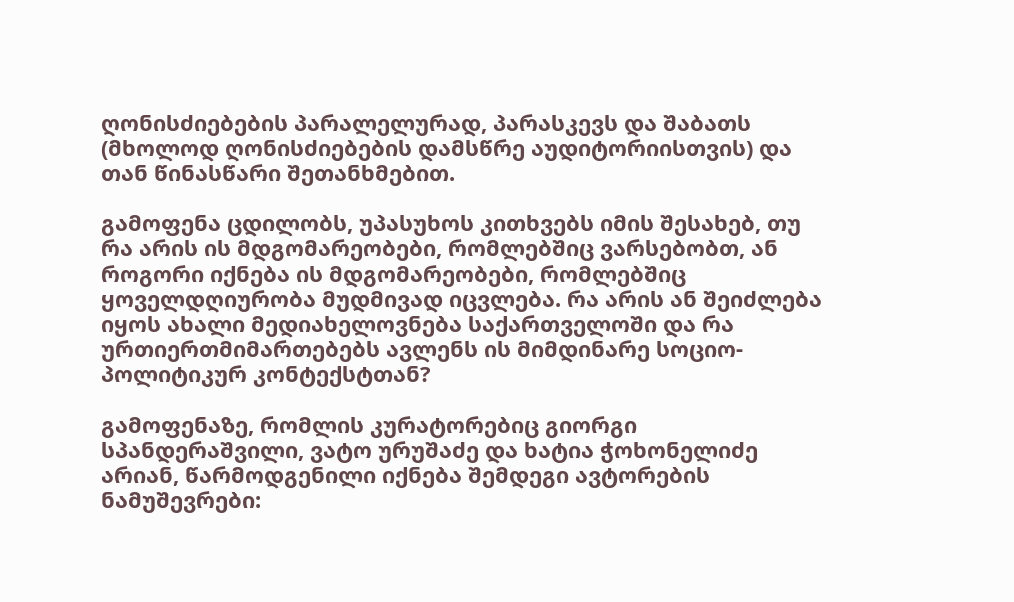ღონისძიებების პარალელურად, პარასკევს და შაბათს (მხოლოდ ღონისძიებების დამსწრე აუდიტორიისთვის) და თან წინასწარი შეთანხმებით.

გამოფენა ცდილობს, უპასუხოს კითხვებს იმის შესახებ, თუ რა არის ის მდგომარეობები, რომლებშიც ვარსებობთ, ან როგორი იქნება ის მდგომარეობები, რომლებშიც ყოველდღიურობა მუდმივად იცვლება. რა არის ან შეიძლება იყოს ახალი მედიახელოვნება საქართველოში და რა ურთიერთმიმართებებს ავლენს ის მიმდინარე სოციო-პოლიტიკურ კონტექსტთან?

გამოფენაზე, რომლის კურატორებიც გიორგი სპანდერაშვილი, ვატო ურუშაძე და ხატია ჭოხონელიძე არიან, წარმოდგენილი იქნება შემდეგი ავტორების ნამუშევრები: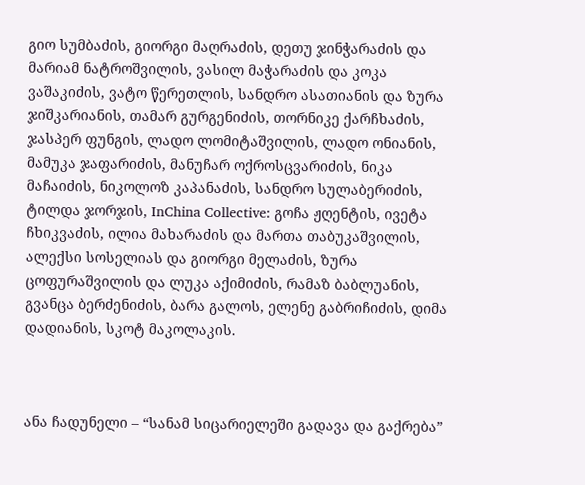გიო სუმბაძის, გიორგი მაღრაძის, დეთუ ჯინჭარაძის და მარიამ ნატროშვილის, ვასილ მაჭარაძის და კოკა ვაშაკიძის, ვატო წერეთლის, სანდრო ასათიანის და ზურა ჯიშკარიანის, თამარ გურგენიძის, თორნიკე ქარჩხაძის, ჯასპერ ფუნგის, ლადო ლომიტაშვილის, ლადო ონიანის, მამუკა ჯაფარიძის, მანუჩარ ოქროსცვარიძის, ნიკა მაჩაიძის, ნიკოლოზ კაპანაძის, სანდრო სულაბერიძის, ტილდა ჯორჯის, InChina Collective: გოჩა ჟღენტის, ივეტა ჩხიკვაძის, ილია მახარაძის და მართა თაბუკაშვილის, ალექსი სოსელიას და გიორგი მელაძის, ზურა ცოფურაშვილის და ლუკა აქიმიძის, რამაზ ბაბლუანის, გვანცა ბერძენიძის, ბარა გალოს, ელენე გაბრიჩიძის, დიმა დადიანის, სკოტ მაკოლაკის.



ანა ჩადუნელი – “სანამ სიცარიელეში გადავა და გაქრება”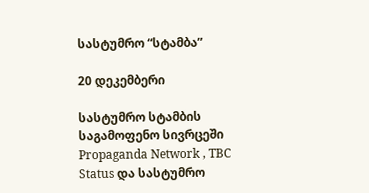სასტუმრო “სტამბა”

20 დეკემბერი

სასტუმრო სტამბის საგამოფენო სივრცეში Propaganda Network , TBC Status და სასტუმრო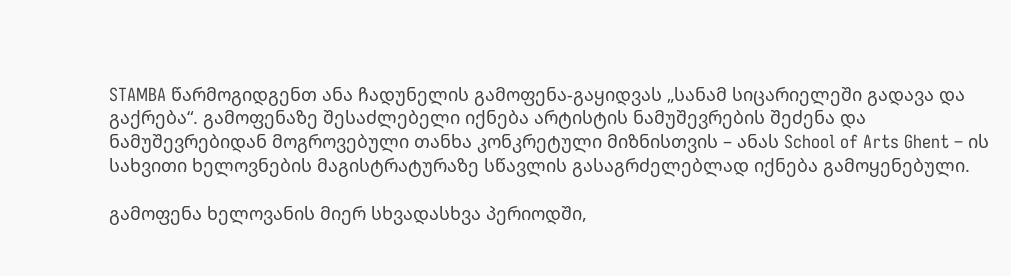STAMBA წარმოგიდგენთ ანა ჩადუნელის გამოფენა-გაყიდვას „სანამ სიცარიელეში გადავა და გაქრება“. გამოფენაზე შესაძლებელი იქნება არტისტის ნამუშევრების შეძენა და ნამუშევრებიდან მოგროვებული თანხა კონკრეტული მიზნისთვის – ანას School of Arts Ghent – ის სახვითი ხელოვნების მაგისტრატურაზე სწავლის გასაგრძელებლად იქნება გამოყენებული.

გამოფენა ხელოვანის მიერ სხვადასხვა პერიოდში,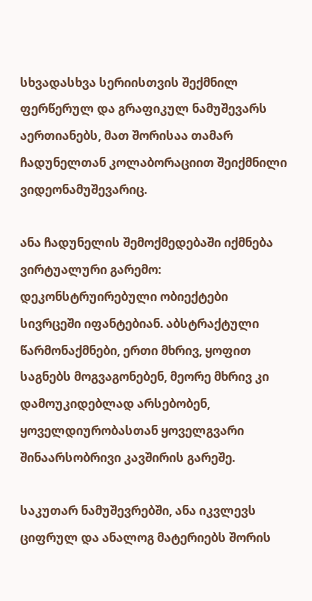სხვადასხვა სერიისთვის შექმნილ ფერწერულ და გრაფიკულ ნამუშევარს აერთიანებს, მათ შორისაა თამარ ჩადუნელთან კოლაბორაციით შეიქმნილი ვიდეონამუშევარიც.

ანა ჩადუნელის შემოქმედებაში იქმნება ვირტუალური გარემო: დეკონსტრუირებული ობიექტები სივრცეში იფანტებიან. აბსტრაქტული წარმონაქმნები, ერთი მხრივ, ყოფით საგნებს მოგვაგონებენ, მეორე მხრივ კი დამოუკიდებლად არსებობენ, ყოველდიურობასთან ყოველგვარი შინაარსობრივი კავშირის გარეშე.

საკუთარ ნამუშევრებში, ანა იკვლევს ციფრულ და ანალოგ მატერიებს შორის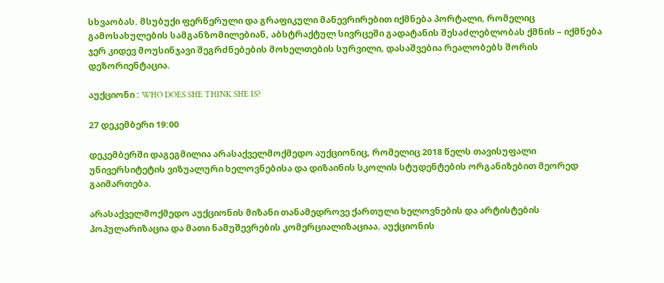სხვაობას. მსუბუქი ფერწერული და გრაფიკული მანევრირებით იქმნება პორტალი, რომელიც გამოსახულების სამგანზომილებიან, აბსტრაქტულ სივრცეში გადატანის შესაძლებლობას ქმნის – იქმნება ჯერ კიდევ მოუსინჯავი შეგრძნებების მოხელთების სურვილი, დასაშვებია რეალობებს შორის დეზორიენტაცია.

აუქციონი : WHO DOES SHE THINK SHE IS?

27 დეკემბერი 19:00

დეკემბერში დაგეგმილია არასაქველმოქმედო აუქციონიც, რომელიც 2018 წელს თავისუფალი უნივერსიტეტის ვიზუალური ხელოვნებისა და დიზაინის სკოლის სტუდენტების ორგანიზებით მეორედ გაიმართება.

არასაქველმოქმედო აუქციონის მიზანი თანამედროვე ქართული ხელოვნების და არტისტების პოპულარიზაცია და მათი ნამუშევრების კომერციალიზაციაა. აუქციონის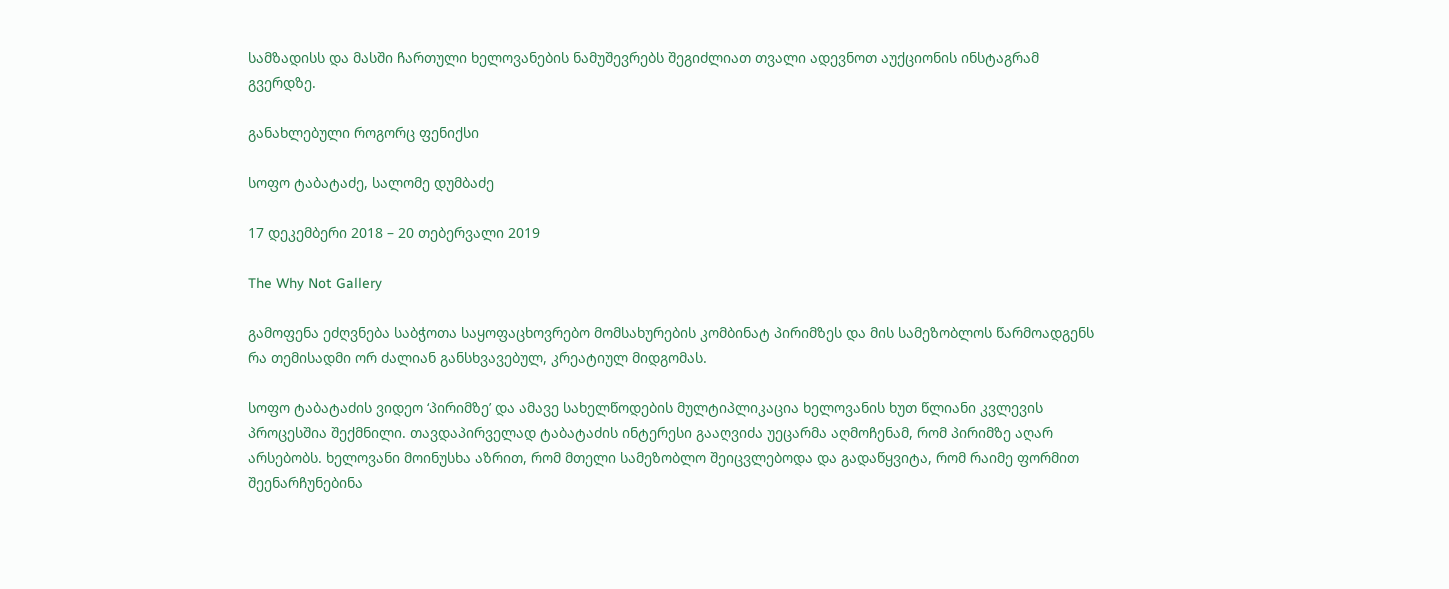სამზადისს და მასში ჩართული ხელოვანების ნამუშევრებს შეგიძლიათ თვალი ადევნოთ აუქციონის ინსტაგრამ გვერდზე.

განახლებული როგორც ფენიქსი

სოფო ტაბატაძე, სალომე დუმბაძე

17 დეკემბერი 2018 – 20 თებერვალი 2019

The Why Not Gallery

გამოფენა ეძღვნება საბჭოთა საყოფაცხოვრებო მომსახურების კომბინატ პირიმზეს და მის სამეზობლოს წარმოადგენს რა თემისადმი ორ ძალიან განსხვავებულ, კრეატიულ მიდგომას.

სოფო ტაბატაძის ვიდეო ‘პირიმზე’ და ამავე სახელწოდების მულტიპლიკაცია ხელოვანის ხუთ წლიანი კვლევის პროცესშია შექმნილი. თავდაპირველად ტაბატაძის ინტერესი გააღვიძა უეცარმა აღმოჩენამ, რომ პირიმზე აღარ არსებობს. ხელოვანი მოინუსხა აზრით, რომ მთელი სამეზობლო შეიცვლებოდა და გადაწყვიტა, რომ რაიმე ფორმით შეენარჩუნებინა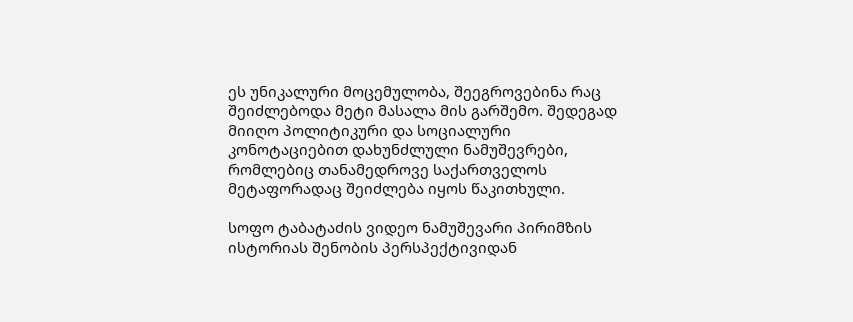ეს უნიკალური მოცემულობა, შეეგროვებინა რაც შეიძლებოდა მეტი მასალა მის გარშემო. შედეგად მიიღო პოლიტიკური და სოციალური კონოტაციებით დახუნძლული ნამუშევრები, რომლებიც თანამედროვე საქართველოს მეტაფორადაც შეიძლება იყოს წაკითხული.

სოფო ტაბატაძის ვიდეო ნამუშევარი პირიმზის ისტორიას შენობის პერსპექტივიდან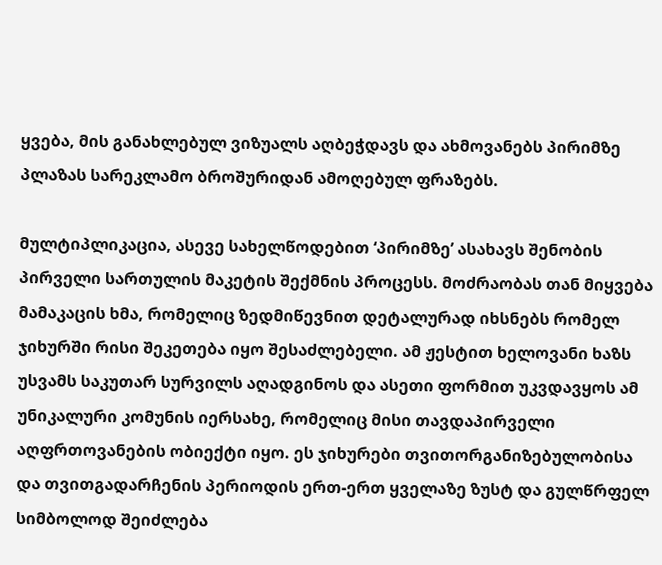ყვება, მის განახლებულ ვიზუალს აღბეჭდავს და ახმოვანებს პირიმზე პლაზას სარეკლამო ბროშურიდან ამოღებულ ფრაზებს.

მულტიპლიკაცია, ასევე სახელწოდებით ‘პირიმზე’ ასახავს შენობის პირველი სართულის მაკეტის შექმნის პროცესს. მოძრაობას თან მიყვება მამაკაცის ხმა, რომელიც ზედმიწევნით დეტალურად იხსნებს რომელ ჯიხურში რისი შეკეთება იყო შესაძლებელი. ამ ჟესტით ხელოვანი ხაზს უსვამს საკუთარ სურვილს აღადგინოს და ასეთი ფორმით უკვდავყოს ამ უნიკალური კომუნის იერსახე, რომელიც მისი თავდაპირველი აღფრთოვანების ობიექტი იყო. ეს ჯიხურები თვითორგანიზებულობისა და თვითგადარჩენის პერიოდის ერთ-ერთ ყველაზე ზუსტ და გულწრფელ სიმბოლოდ შეიძლება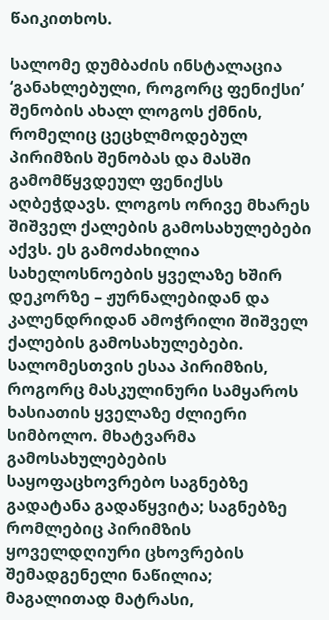წაიკითხოს.

სალომე დუმბაძის ინსტალაცია ‘განახლებული, როგორც ფენიქსი’ შენობის ახალ ლოგოს ქმნის, რომელიც ცეცხლმოდებულ პირიმზის შენობას და მასში გამომწყვდეულ ფენიქსს აღბეჭდავს. ლოგოს ორივე მხარეს შიშველ ქალების გამოსახულებები აქვს. ეს გამოძახილია სახელოსნოების ყველაზე ხშირ დეკორზე – ჟურნალებიდან და კალენდრიდან ამოჭრილი შიშველ ქალების გამოსახულებები. სალომესთვის ესაა პირიმზის, როგორც მასკულინური სამყაროს ხასიათის ყველაზე ძლიერი სიმბოლო. მხატვარმა გამოსახულებების საყოფაცხოვრებო საგნებზე გადატანა გადაწყვიტა; საგნებზე რომლებიც პირიმზის ყოველდღიური ცხოვრების შემადგენელი ნაწილია; მაგალითად მატრასი,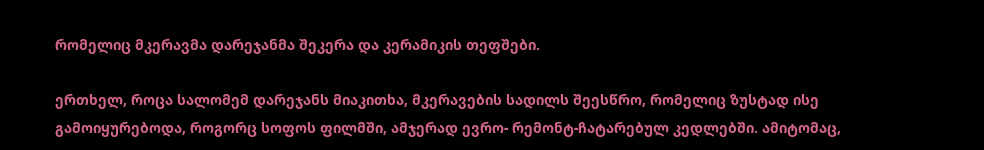რომელიც მკერავმა დარეჯანმა შეკერა და კერამიკის თეფშები.

ერთხელ, როცა სალომემ დარეჯანს მიაკითხა, მკერავების სადილს შეესწრო, რომელიც ზუსტად ისე გამოიყურებოდა, როგორც სოფოს ფილმში, ამჯერად ევრო- რემონტ-ჩატარებულ კედლებში. ამიტომაც,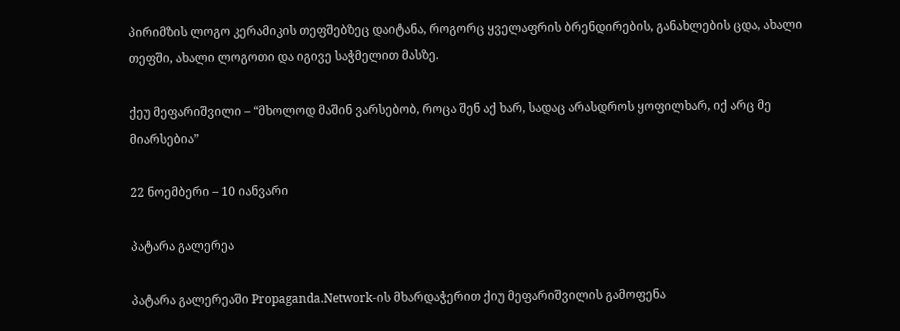პირიმზის ლოგო კერამიკის თეფშებზეც დაიტანა, როგორც ყველაფრის ბრენდირების, განახლების ცდა, ახალი თეფში, ახალი ლოგოთი და იგივე საჭმელით მასზე.

ქეუ მეფარიშვილი – “მხოლოდ მაშინ ვარსებობ, როცა შენ აქ ხარ, სადაც არასდროს ყოფილხარ, იქ არც მე მიარსებია”

22 ნოემბერი – 10 იანვარი

პატარა გალერეა

პატარა გალერეაში Propaganda.Network-ის მხარდაჭერით ქიუ მეფარიშვილის გამოფენა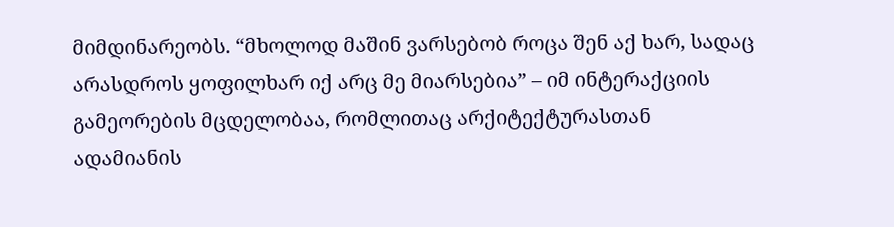მიმდინარეობს. “მხოლოდ მაშინ ვარსებობ როცა შენ აქ ხარ, სადაც არასდროს ყოფილხარ იქ არც მე მიარსებია” – იმ ინტერაქციის გამეორების მცდელობაა, რომლითაც არქიტექტურასთან ადამიანის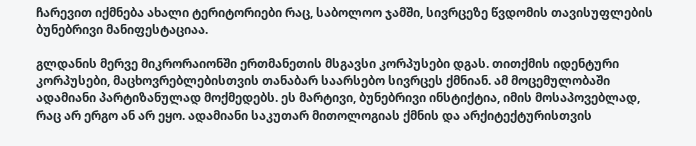ჩარევით იქმნება ახალი ტერიტორიები რაც, საბოლოო ჯამში, სივრცეზე წვდომის თავისუფლების ბუნებრივი მანიფესტაციაა.

გლდანის მერვე მიკრორაიონში ერთმანეთის მსგავსი კორპუსები დგას. თითქმის იდენტური კორპუსები, მაცხოვრებლებისთვის თანაბარ საარსებო სივრცეს ქმნიან. ამ მოცემულობაში ადამიანი პარტიზანულად მოქმედებს. ეს მარტივი, ბუნებრივი ინსტიქტია, იმის მოსაპოვებლად, რაც არ ერგო ან არ ეყო. ადამიანი საკუთარ მითოლოგიას ქმნის და არქიტექტურისთვის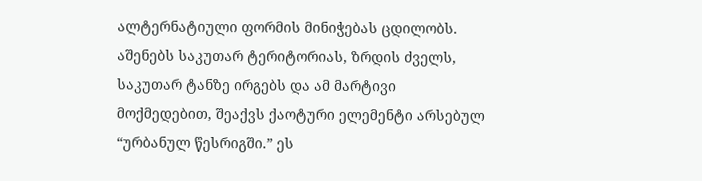ალტერნატიული ფორმის მინიჭებას ცდილობს. აშენებს საკუთარ ტერიტორიას, ზრდის ძველს, საკუთარ ტანზე ირგებს და ამ მარტივი მოქმედებით, შეაქვს ქაოტური ელემენტი არსებულ “ურბანულ წესრიგში.” ეს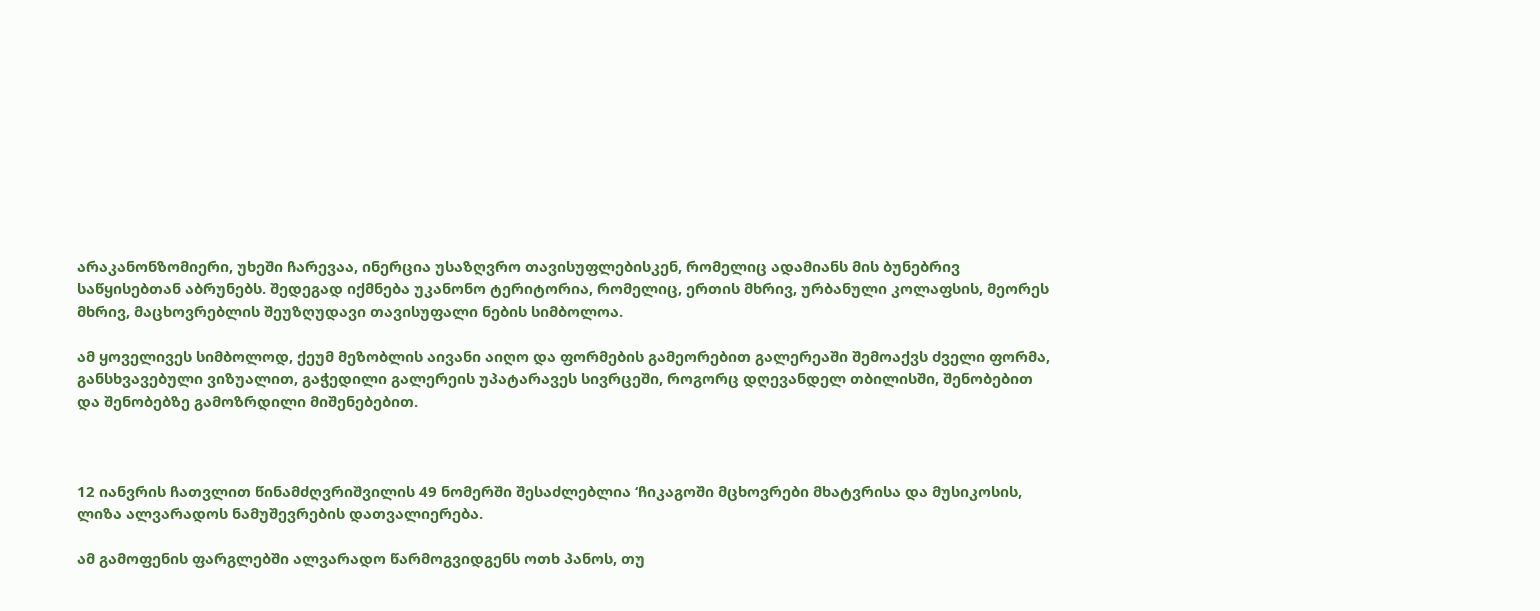არაკანონზომიერი, უხეში ჩარევაა, ინერცია უსაზღვრო თავისუფლებისკენ, რომელიც ადამიანს მის ბუნებრივ საწყისებთან აბრუნებს. შედეგად იქმნება უკანონო ტერიტორია, რომელიც, ერთის მხრივ, ურბანული კოლაფსის, მეორეს მხრივ, მაცხოვრებლის შეუზღუდავი თავისუფალი ნების სიმბოლოა.

ამ ყოველივეს სიმბოლოდ, ქეუმ მეზობლის აივანი აიღო და ფორმების გამეორებით გალერეაში შემოაქვს ძველი ფორმა, განსხვავებული ვიზუალით, გაჭედილი გალერეის უპატარავეს სივრცეში, როგორც დღევანდელ თბილისში, შენობებით და შენობებზე გამოზრდილი მიშენებებით.



12 იანვრის ჩათვლით წინამძღვრიშვილის 49 ნომერში შესაძლებლია ‘ჩიკაგოში მცხოვრები მხატვრისა და მუსიკოსის, ლიზა ალვარადოს ნამუშევრების დათვალიერება.

ამ გამოფენის ფარგლებში ალვარადო წარმოგვიდგენს ოთხ პანოს, თუ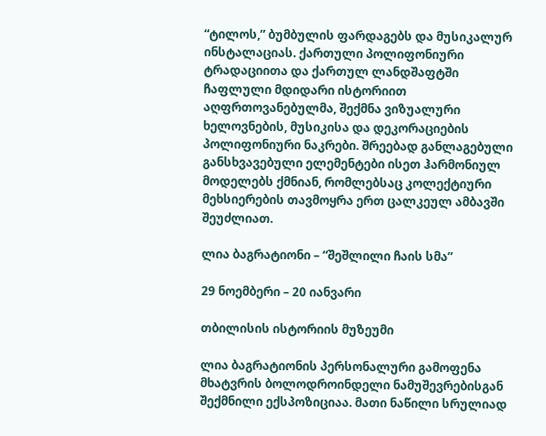“ტილოს,” ბუმბულის ფარდაგებს და მუსიკალურ ინსტალაციას. ქართული პოლიფონიური ტრადაციითა და ქართულ ლანდშაფტში ჩაფლული მდიდარი ისტორიით აღფრთოვანებულმა, შექმნა ვიზუალური ხელოვნების, მუსიკისა და დეკორაციების პოლიფონიური ნაკრები. შრეებად განლაგებული განსხვავებული ელემენტები ისეთ ჰარმონიულ მოდელებს ქმნიან, რომლებსაც კოლექტიური მეხსიერების თავმოყრა ერთ ცალკეულ ამბავში შეუძლიათ.

ლია ბაგრატიონი – “შეშლილი ჩაის სმა”

29 ნოემბერი – 20 იანვარი

თბილისის ისტორიის მუზეუმი

ლია ბაგრატიონის პერსონალური გამოფენა მხატვრის ბოლოდროინდელი ნამუშევრებისგან შექმნილი ექსპოზიციაა. მათი ნაწილი სრულიად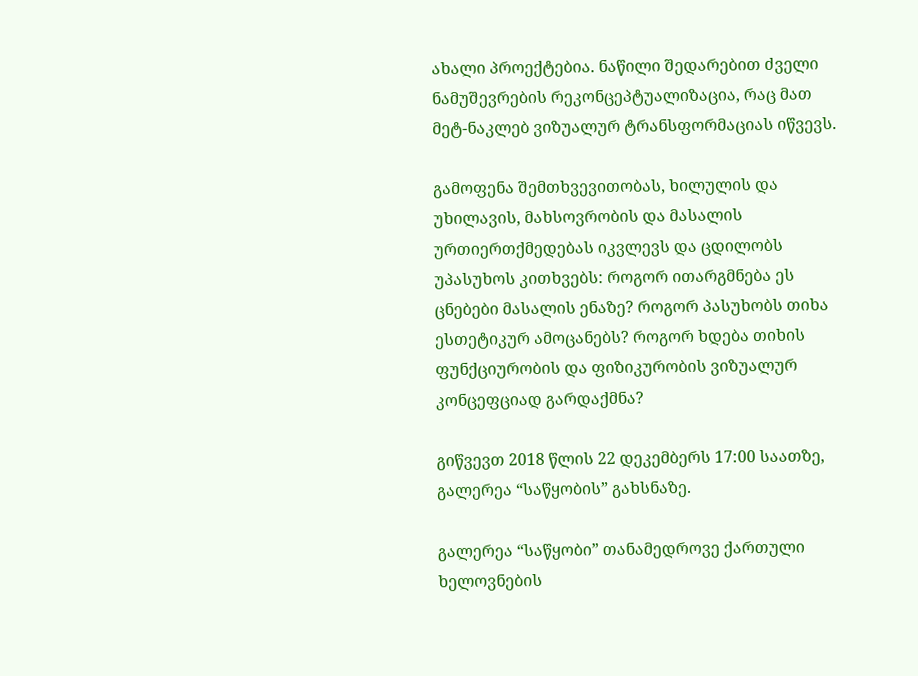ახალი პროექტებია. ნაწილი შედარებით ძველი ნამუშევრების რეკონცეპტუალიზაცია, რაც მათ მეტ-ნაკლებ ვიზუალურ ტრანსფორმაციას იწვევს.

გამოფენა შემთხვევითობას, ხილულის და უხილავის, მახსოვრობის და მასალის ურთიერთქმედებას იკვლევს და ცდილობს უპასუხოს კითხვებს: როგორ ითარგმნება ეს ცნებები მასალის ენაზე? როგორ პასუხობს თიხა ესთეტიკურ ამოცანებს? როგორ ხდება თიხის ფუნქციურობის და ფიზიკურობის ვიზუალურ კონცეფციად გარდაქმნა?

გიწვევთ 2018 წლის 22 დეკემბერს 17:00 საათზე, გალერეა “საწყობის” გახსნაზე.

გალერეა “საწყობი” თანამედროვე ქართული ხელოვნების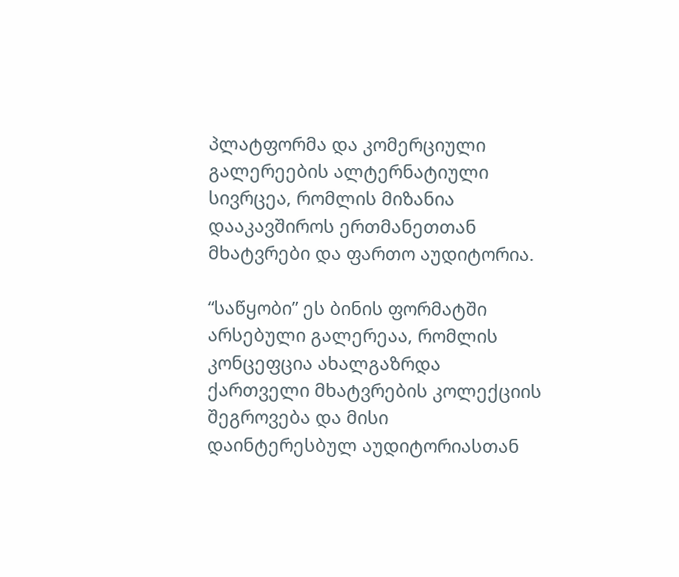პლატფორმა და კომერციული გალერეების ალტერნატიული სივრცეა, რომლის მიზანია დააკავშიროს ერთმანეთთან მხატვრები და ფართო აუდიტორია.

“საწყობი” ეს ბინის ფორმატში არსებული გალერეაა, რომლის კონცეფცია ახალგაზრდა ქართველი მხატვრების კოლექციის შეგროვება და მისი დაინტერესბულ აუდიტორიასთან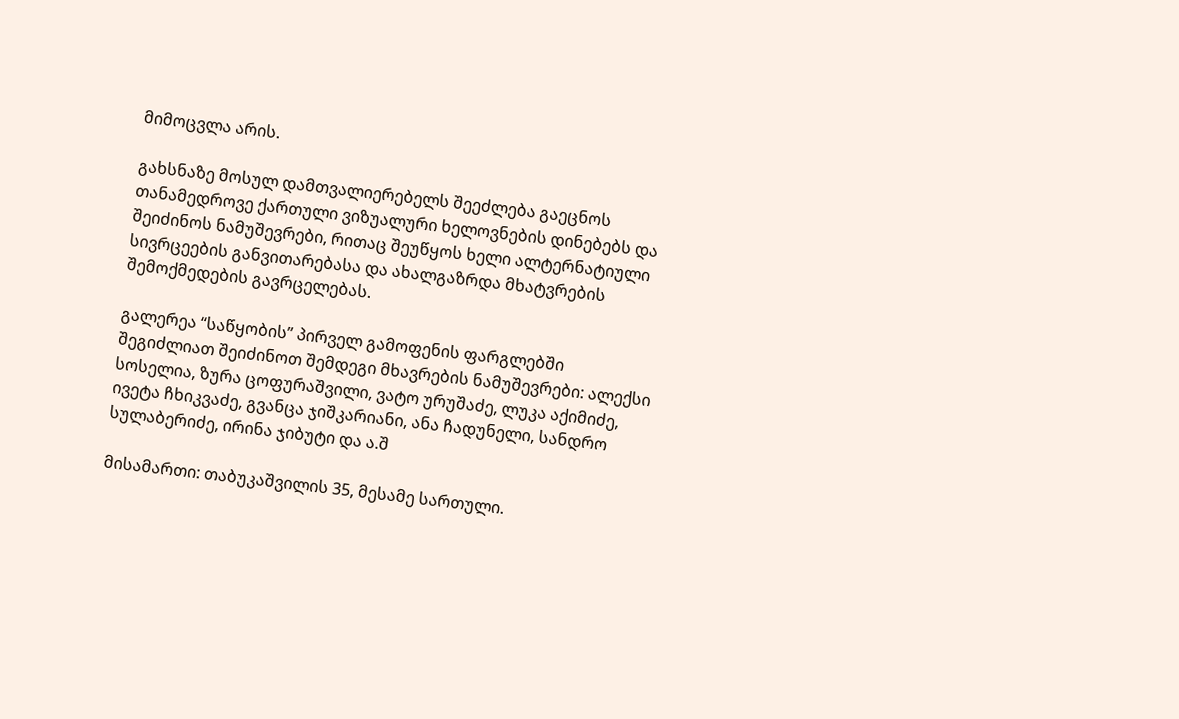მიმოცვლა არის.

გახსნაზე მოსულ დამთვალიერებელს შეეძლება გაეცნოს თანამედროვე ქართული ვიზუალური ხელოვნების დინებებს და შეიძინოს ნამუშევრები, რითაც შეუწყოს ხელი ალტერნატიული სივრცეების განვითარებასა და ახალგაზრდა მხატვრების შემოქმედების გავრცელებას.

გალერეა “საწყობის” პირველ გამოფენის ფარგლებში შეგიძლიათ შეიძინოთ შემდეგი მხავრების ნამუშევრები: ალექსი სოსელია, ზურა ცოფურაშვილი, ვატო ურუშაძე, ლუკა აქიმიძე, ივეტა ჩხიკვაძე, გვანცა ჯიშკარიანი, ანა ჩადუნელი, სანდრო სულაბერიძე, ირინა ჯიბუტი და ა.შ

მისამართი: თაბუკაშვილის 35, მესამე სართული.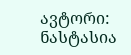ავტორი: ნასტასია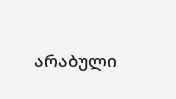არაბული